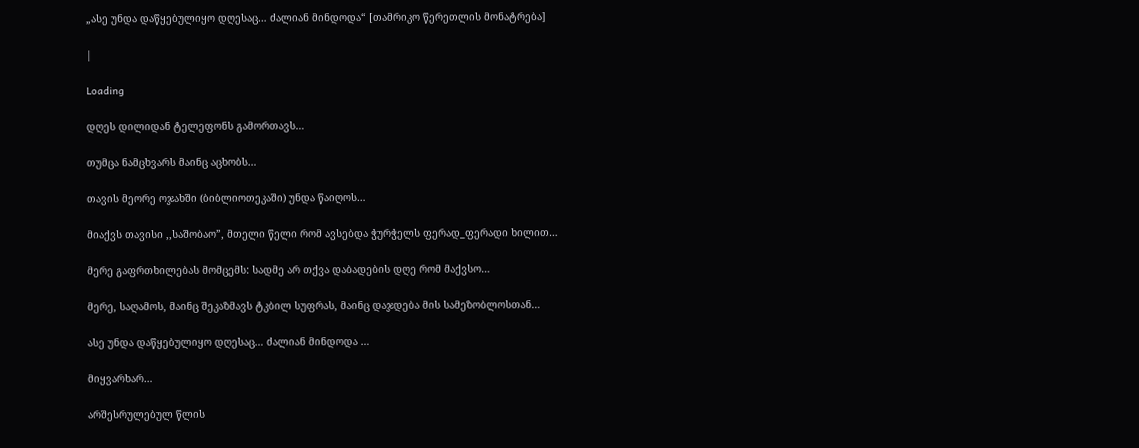„ასე უნდა დაწყებულიყო დღესაც… ძალიან მინდოდა“ [თამრიკო წერეთლის მონატრება]

|

Loading

დღეს დილიდან ტელეფონს გამორთავს…

თუმცა ნამცხვარს მაინც აცხობს…

თავის მეორე ოჯახში (ბიბლიოთეკაში) უნდა წაიღოს…

მიაქვს თავისი ,,საშობაო”, მთელი წელი რომ ავსებდა ჭურჭელს ფერად_ფერადი ხილით…

მერე გაფრთხილებას მომცემს: სადმე არ თქვა დაბადების დღე რომ მაქვსო…

მერე, საღამოს, მაინც შეკაზმავს ტკბილ სუფრას, მაინც დაჯდება მის სამეზობლოსთან…

ასე უნდა დაწყებულიყო დღესაც… ძალიან მინდოდა …

მიყვარხარ…

არშესრულებულ წლის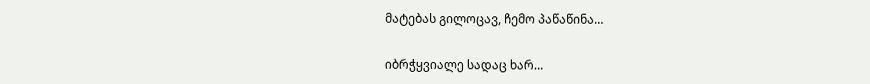მატებას გილოცავ, ჩემო პაწაწინა…

იბრჭყვიალე სადაც ხარ…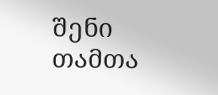შენი თამთა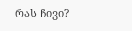რას ჩივი?